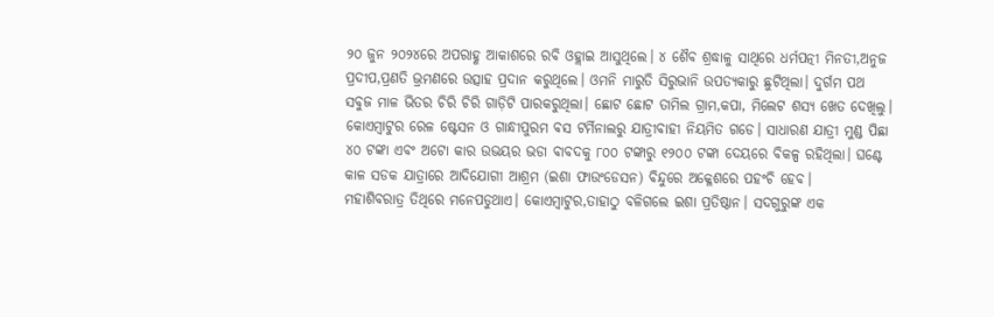୨୦ ଜୁନ ୨୦୨୪ରେ ଅପରାହ୍ଣ ଆକାଶରେ ରବି ଓହ୍ଲାଇ ଆସୁଥିଲେ। ୪ ଶୈବ ଶ୍ରଦ୍ଧାଳୁ ସାଥିରେ ଧର୍ମପତ୍ନୀ ମିନତୀ,ଅନୁଜ ପ୍ରଦୀପ,ପ୍ରଣତି ଭ୍ରମଣରେ ଉତ୍ସାହ ପ୍ରଦାନ କରୁଥିଲେ। ଓମନି ମାରୁତି ସିରୁଭାନି ଉପତ୍ୟକାରୁ ଛୁଟିଥିଲା। ଦୁର୍ଗମ ପଥ ସବୁଜ ମାଳ ଭିତର ଚିରି ଚିରି ଗାଡ଼ିଟି ପାରକରୁଥିଲା। ଛୋଟ ଛୋଟ ତାମିଲ ଗ୍ରାମ,କପା, ମିଲେଟ ଶସ୍ୟ ଖେତ ଦେଖିଲୁ।
କୋଏମ୍ବାଟୁର ରେଳ ଷ୍ଟେସନ ଓ ଗାନ୍ଧୀପୁରମ ବସ ଟର୍ମିନାଲରୁ ଯାତ୍ରୀବାହୀ ନିୟମିତ ଗଡେ। ସାଧାରଣ ଯାତ୍ରୀ ମୁଣ୍ଡ ପିଛା ୪୦ ଟଙ୍କା ଏବଂ ଅଟୋ କାର ଉଭୟର ଭଡା ବାବଦକୁ ୮୦୦ ଟଙ୍କାରୁ ୧୨୦୦ ଟଙ୍କା ଦେୟରେ ବିକଳ୍ପ ରହିଥିଲା। ଘଣ୍ଟେ କାଳ ସଡକ ଯାତ୍ରାରେ ଆଦିଯୋଗୀ ଆଶ୍ରମ (ଇଶା ଫାଉଂଡେସନ) ବିନ୍ଦୁରେ ଅକ୍ଳେଶରେ ପହଂଚି ହେବ।
ମହାଶିବରାତ୍ର ତିଥିରେ ମନେପଡୁଥାଏ। କୋଏମ୍ବାଟୁର,ତାହାଠୁ ବଳିଗଲେ ଇଶା ପ୍ରତିଷ୍ଠାନ। ସଦଗୁରୁଙ୍କ ଏକ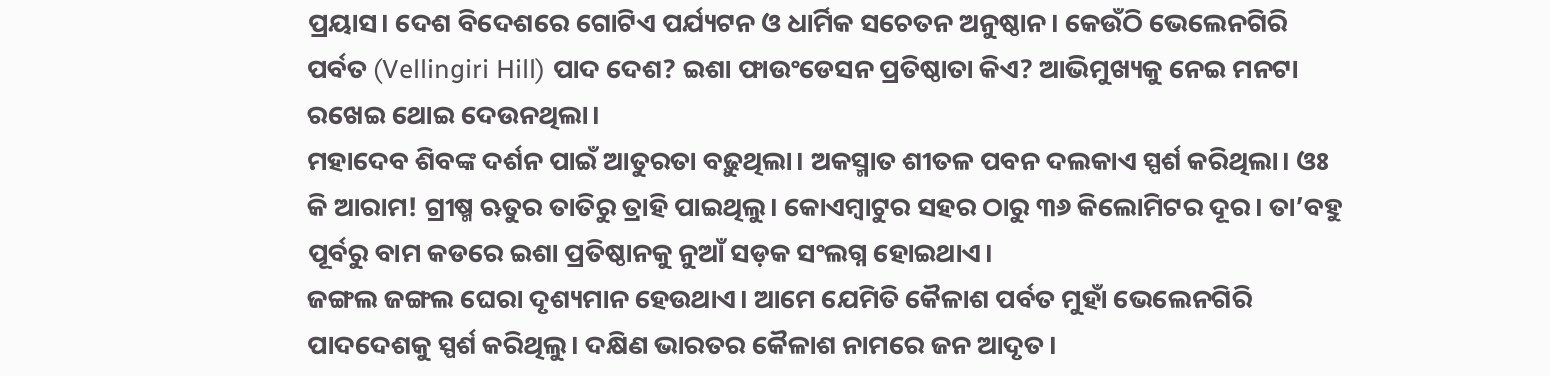ପ୍ରୟାସ। ଦେଶ ବିଦେଶରେ ଗୋଟିଏ ପର୍ଯ୍ୟଟନ ଓ ଧାର୍ମିକ ସଚେତନ ଅନୁଷ୍ଠାନ। କେଉଁଠି ଭେଲେନଗିରି ପର୍ବତ (Vellingiri Hill) ପାଦ ଦେଶ? ଇଶା ଫାଉଂଡେସନ ପ୍ରତିଷ୍ଠାତା କିଏ? ଆଭିମୁଖ୍ୟକୁ ନେଇ ମନଟା ରଖେଇ ଥୋଇ ଦେଉନଥିଲା।
ମହାଦେବ ଶିବଙ୍କ ଦର୍ଶନ ପାଇଁ ଆତୁରତା ବଢ଼ୁଥିଲା। ଅକସ୍ମାତ ଶୀତଳ ପବନ ଦଲକାଏ ସ୍ପର୍ଶ କରିଥିଲା। ଓଃ କି ଆରାମ! ଗ୍ରୀଷ୍ମ ଋତୁର ତାତିରୁ ତ୍ରାହି ପାଇଥିଲୁ। କୋଏମ୍ବାଟୁର ସହର ଠାରୁ ୩୬ କିଲୋମିଟର ଦୂର। ତା’ବହୁ ପୂର୍ବରୁ ବାମ କଡରେ ଇଶା ପ୍ରତିଷ୍ଠାନକୁ ନୁଆଁ ସଡ଼କ ସଂଲଗ୍ନ ହୋଇଥାଏ।
ଜଙ୍ଗଲ ଜଙ୍ଗଲ ଘେରା ଦୃଶ୍ୟମାନ ହେଉଥାଏ। ଆମେ ଯେମିତି କୈଳାଶ ପର୍ବତ ମୁହାଁ ଭେଲେନଗିରି ପାଦଦେଶକୁ ସ୍ପର୍ଶ କରିଥିଲୁ। ଦକ୍ଷିଣ ଭାରତର କୈଳାଶ ନାମରେ ଜନ ଆଦୃତ।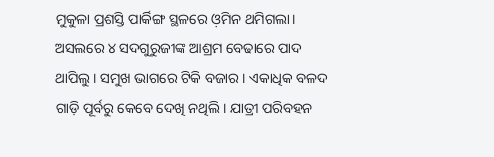ମୁକୁଳା ପ୍ରଶସ୍ତି ପାର୍କିଙ୍ଗ ସ୍ଥଳରେ ଓ଼ମିନ ଥମିଗଲା। ଅସଲରେ ୪ ସଦଗୁରୁଜୀଙ୍କ ଆଶ୍ରମ ବେଢାରେ ପାଦ ଥାପିଲୁ। ସମୁଖ ଭାଗରେ ଟିକି ବଜାର। ଏକାଧିକ ବଳଦ ଗାଡ଼ି ପୂର୍ବରୁ କେବେ ଦେଖି ନଥିଲି। ଯାତ୍ରୀ ପରିବହନ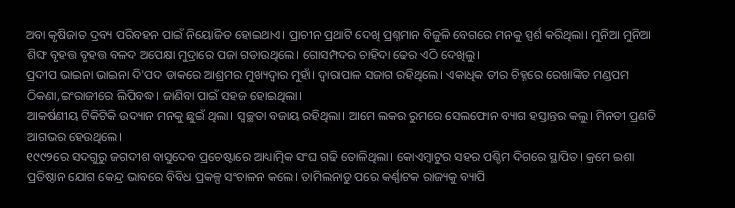ଅବା କୃଷିଜାତ ଦ୍ରବ୍ୟ ପରିବହନ ପାଇଁ ନିୟୋଜିତ ହୋଇଥାଏ। ପ୍ରାଚୀନ ପ୍ରଥାଟି ଦେଖି ପ୍ରଶ୍ନମାନ ବିଜୁଳି ବେଗରେ ମନକୁ ସ୍ପର୍ଶ କରିଥିଲା। ମୁନିଆ ମୁନିଆ ଶିଙ୍ଘ ବୃହତ୍ତ ବୃହତ୍ତ ବଳଦ ଅପେକ୍ଷା ମୁଦ୍ରାରେ ପଜା ଗଡାଉଥିଲେ। ଗୋସମ୍ପଦର ଚାହିଦା ଢେର ଏଠି ଦେଖିଲୁ।
ପ୍ରଦୀପ ଭାଇନା ଭାଇନା ଦି'ପଦ ଡାକରେ ଆଶ୍ରମର ମୁଖ୍ୟଦ୍ୱାର ମୁହାଁ। ଦ୍ୱାରାପାଳ ସଜାଗ ରହିଥିଲେ। ଏକାଧିକ ତୀର ଚିହ୍ନରେ ରେଖାଙ୍କିତ ମଣ୍ଡପମ ଠିକଣା,ଇଂରାଜୀରେ ଲିପିବଦ୍ଧ। ଜାଣିବା ପାଇଁ ସହଜ ହୋଇଥିଲା।
ଆକର୍ଷଣୀୟ ଟିକିଟିକି ଉଦ୍ୟାନ ମନକୁ ଛୁଇଁ ଥିଲା। ସ୍ୱଚ୍ଛତା ବଜାୟ ରହିଥିଲା। ଆମେ ଲକର ରୁମରେ ସେଲଫୋନ ବ୍ୟାଗ ହସ୍ତାନ୍ତର କଲୁ। ମିନତୀ ପ୍ରଣତି ଆଗଭର ହେଉଥିଲେ।
୧୯୯୨ରେ ସଦଗୁରୁ ଜଗଦୀଶ ବାସୁଦେବ ପ୍ରଚେଷ୍ଟାରେ ଆଧ୍ୟାତ୍ମିକ ସଂଘ ଗଢି ତୋଳିଥିଲା। କୋଏମ୍ବାଟୁର ସହର ପଶ୍ଚିମ ଦିଗରେ ସ୍ଥାପିତ। କ୍ରମେ ଇଶା ପ୍ରତିଷ୍ଠାନ ଯୋଗ କେନ୍ଦ୍ର ଭାବରେ ବିବିଧ ପ୍ରକଳ୍ପ ସଂଚାଳନ କଲେ। ତାମିଲନାଡୁ ପରେ କର୍ଣ୍ଣାଟକ ରାଜ୍ୟକୁ ବ୍ୟାପି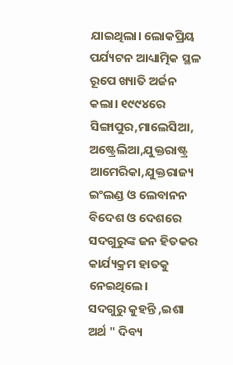ଯାଇଥିଲା। ଲୋକପ୍ରିୟ ପର୍ଯ୍ୟଟନ ଆଧ୍ୟାତ୍ମିକ ସ୍ଥଳ ରୂପେ ଖ୍ୟାତି ଅର୍ଜନ କଲା। ୧୯୯୪ରେ ସିଙ୍ଗାପୁର,ମାଲେସିଆ, ଅଷ୍ଟ୍ରେଲିଆ,ଯୁକ୍ତରାଷ୍ଟ୍ର ଆମେରିକା,ଯୁକ୍ତରାଜ୍ୟ ଇଂଲଣ୍ଡ ଓ ଲେବାନନ ବିଦେଶ ଓ ଦେଶରେ ସଦଗୁରୁଙ୍କ ଜନ ହିତକର କାର୍ଯ୍ୟକ୍ରମ ହାତକୁ ନେଇଥିଲେ।
ସଦଗୁରୁ କୁହନ୍ତି ,ଇଶା ଅର୍ଥ " ଦିବ୍ୟ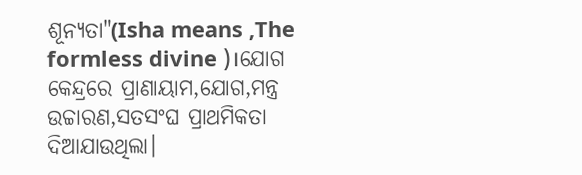ଶୂନ୍ୟତା"(Isha means ,The formless divine )।ଯୋଗ କେନ୍ଦ୍ରରେ ପ୍ରାଣାୟାମ,ଯୋଗ,ମନ୍ତ୍ର ଉଚ୍ଚାରଣ,ସତସଂଘ ପ୍ରାଥମିକତା ଦିଆଯାଉଥିଲା।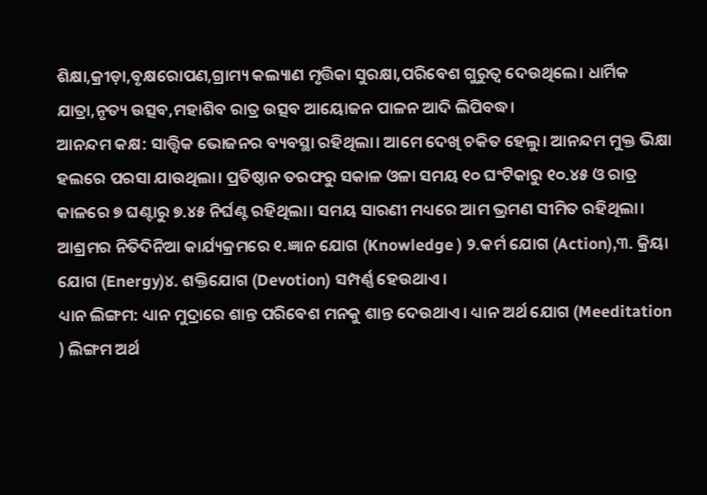ଶିକ୍ଷା,କ୍ରୀଡ଼ା,ବୃକ୍ଷରୋପଣ,ଗ୍ରାମ୍ୟ କଲ୍ୟାଣ ମୃତ୍ତିକା ସୁରକ୍ଷା,ପରିବେଶ ଗୁରୁତ୍ୱ ଦେଉଥିଲେ। ଧାର୍ମିକ ଯାତ୍ରା,ନୃତ୍ୟ ଉତ୍ସବ,ମହାଶିବ ରାତ୍ର ଉତ୍ସବ ଆୟୋଜନ ପାଳନ ଆଦି ଲିପିବଦ୍ଧ।
ଆନନ୍ଦମ କକ୍ଷ: ସାତ୍ତ୍ୱିକ ଭୋଜନର ବ୍ୟବସ୍ଥା ରହିଥିଲା। ଆମେ ଦେଖି ଚକିତ ହେଲୁ। ଆନନ୍ଦମ ମୁକ୍ତ ଭିକ୍ଷା ହଲରେ ପରସା ଯାଉଥିଲା। ପ୍ରତିଷ୍ଠାନ ତରଫରୁ ସକାଳ ଓଳା ସମୟ ୧୦ ଘଂଟିକାରୁ ୧୦.୪୫ ଓ ରାତ୍ର କାଳରେ ୭ ଘଣ୍ଟାରୁ ୭.୪୫ ନିର୍ଘଣ୍ଟ ରହିଥିଲା। ସମୟ ସାରଣୀ ମଧ୍ୟରେ ଆମ ଭ୍ରମଣ ସୀମିତ ରହିଥିଲା।
ଆଶ୍ରମର ନିତିଦିନିଆ କାର୍ଯ୍ୟକ୍ରମରେ ୧.ଜ୍ଞାନ ଯୋଗ (Knowledge ) ୨.କର୍ମ ଯୋଗ (Action),୩. କ୍ରିୟା ଯୋଗ (Energy)୪. ଶକ୍ତିଯୋଗ (Devotion) ସମ୍ପର୍ଣ୍ଣ ହେଉଥାଏ।
ଧ୍ୟାନ ଲିଙ୍ଗମ: ଧ୍ୟାନ ମୁଦ୍ରାରେ ଶାନ୍ତ ପରିବେଶ ମନକୁ ଶାନ୍ତ ଦେଉଥାଏ। ଧ୍ୟାନ ଅର୍ଥ ଯୋଗ (Meeditation ) ଲିଙ୍ଗମ ଅର୍ଥ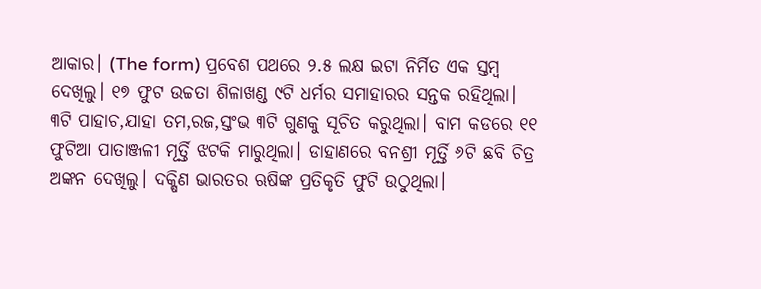ଆକାର। (The form) ପ୍ରବେଶ ପଥରେ ୨.୫ ଲକ୍ଷ ଇଟା ନିର୍ମିତ ଏକ ସ୍ତମ୍ବ ଦେଖିଲୁ। ୧୭ ଫୁଟ ଉଚ୍ଚତା ଶିଳାଖଣ୍ଡ ୯ଟି ଧର୍ମର ସମାହାରର ସନ୍ତକ ରହିଥିଲା। ୩ଟି ପାହାଚ,ଯାହା ତମ,ରଜ,ସ୍ତଂଭ ୩ଟି ଗୁଣକୁ ସୂଚିତ କରୁଥିଲା। ବାମ କଡରେ ୧୧ ଫୁଟିଆ ପାତାଞ୍ଜଳୀ ମୂର୍ତ୍ତି ଝଟକି ମାରୁଥିଲା। ଡାହାଣରେ ବନଶ୍ରୀ ମୂର୍ତ୍ତି ୬ଟି ଛବି ଚିତ୍ର ଅଙ୍କନ ଦେଖିଲୁ। ଦକ୍ଷିଣ ଭାରତର ଋଷିଙ୍କ ପ୍ରତିକୃତି ଫୁଟି ଉଠୁଥିଲା।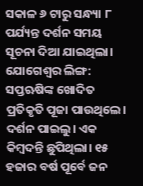ସକାଳ ୬ ଟାରୁ ସନ୍ଧ୍ୟା ୮ ପର୍ଯ୍ୟନ୍ତ ଦର୍ଶନ ସମୟ ସୂଚନା ଦିଆ ଯାଇଥିଲା।
ଯୋଗେଶ୍ୱର ଲିଙ୍ଗ: ସପ୍ତଋଷିଙ୍କ ଖୋଦିତ ପ୍ରତିକୃତି ପୂଜା ପାଉଥିଲେ। ଦର୍ଶନ ପାଇଲୁ। ଏକ କିମ୍ବଦନ୍ତି ଛୁପିଥିଲା। ୧୫ ହଜାର ବର୍ଷ ପୂର୍ବେ ଜନ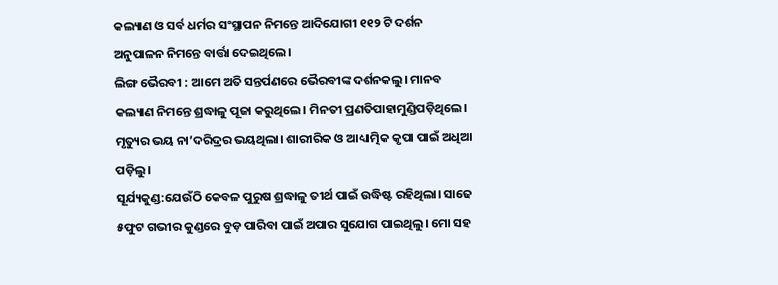କଲ୍ୟାଣ ଓ ସର୍ବ ଧର୍ମର ସଂସ୍ଥାପନ ନିମନ୍ତେ ଆଦିଯୋଗୀ ୧୧୨ ଟି ଦର୍ଶନ ଅନୁପାଳନ ନିମନ୍ତେ ବାର୍ତ୍ତା ଦେଇଥିଲେ।
ଲିଙ୍ଗ ଭୈରବୀ : ଆମେ ଅତି ସନ୍ତର୍ପଣରେ ଭୈରବୀଙ୍କ ଦର୍ଶନକଲୁ। ମାନବ କଲ୍ୟାଣ ନିମନ୍ତେ ଶ୍ରଦ୍ଧାଳୁ ପୂଜା କରୁଥିଲେ। ମିନତୀ ପ୍ରଣତିପାହାମୁଣ୍ଡିପଡ଼ିଥିଲେ। ମୃତ୍ୟୁର ଭୟ ନା’ଦରିଦ୍ରର ଭୟଥିଲା। ଶାରୀରିକ ଓ ଆଧ୍ୟାତ୍ମିକ କୃପା ପାଇଁ ଅଧିଆ ପଡ଼ିଲୁ।
ସୂର୍ଯ୍ୟକୁଣ୍ଡ:ଯେଉଁଠି କେବଳ ପୁରୁଷ ଶ୍ରଦ୍ଧାଳୁ ତୀର୍ଥ ପାଇଁ ଉଦ୍ଧିଷ୍ଟ ରହିଥିଲା। ସାଢେ ୫ଫୁଟ ଗଭୀର କୁଣ୍ଡରେ ବୁଡ଼ ପାରିବା ପାଇଁ ଅପାର ସୁଯୋଗ ପାଇଥିଲୁ। ମୋ ସହ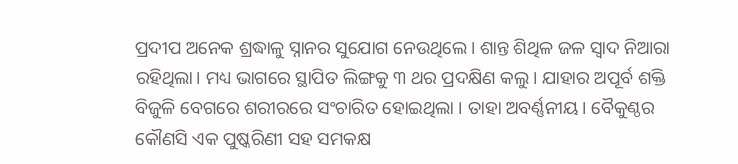ପ୍ରଦୀପ ଅନେକ ଶ୍ରଦ୍ଧାଳୁ ସ୍ନାନର ସୁଯୋଗ ନେଉଥିଲେ। ଶାନ୍ତ ଶିଥିଳ ଜଳ ସ୍ୱାଦ ନିଆରା ରହିଥିଲା। ମଧ୍ୟ ଭାଗରେ ସ୍ଥାପିତ ଲିଙ୍ଗକୁ ୩ ଥର ପ୍ରଦକ୍ଷିଣ କଲୁ। ଯାହାର ଅପୂର୍ବ ଶକ୍ତି ବିଜୁଳି ବେଗରେ ଶରୀରରେ ସଂଚାରିତ ହୋଇଥିଲା । ତାହା ଅବର୍ଣ୍ଣନୀୟ। ବୈକୁଣ୍ଠର କୌଣସି ଏକ ପୁଷ୍କରିଣୀ ସହ ସମକକ୍ଷ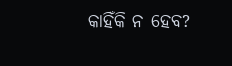କାହିଁକି ନ ହେବ?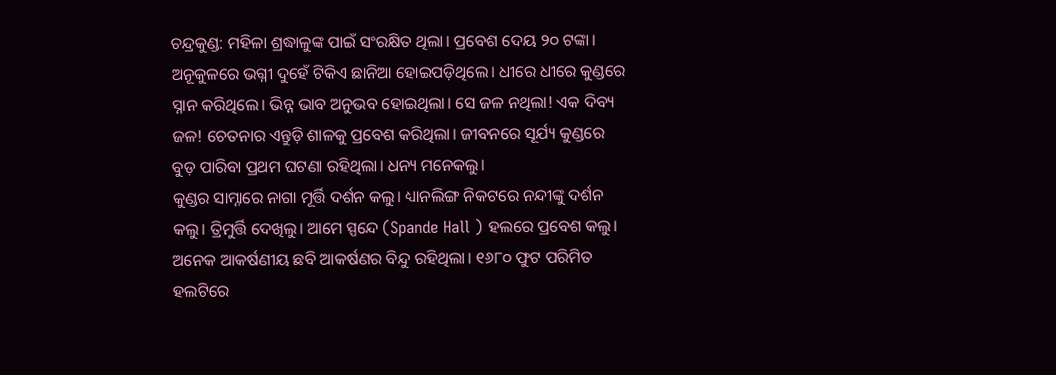ଚନ୍ଦ୍ରକୁଣ୍ଡ: ମହିଳା ଶ୍ରଦ୍ଧାଳୁଙ୍କ ପାଇଁ ସଂରକ୍ଷିତ ଥିଲା। ପ୍ରବେଶ ଦେୟ ୨୦ ଟଙ୍କା। ଅନୂକୁଳରେ ଭଗ୍ନୀ ଦୁହେଁ ଟିକିଏ ଛାନିଆ ହୋଇପଡ଼ିଥିଲେ। ଧୀରେ ଧୀରେ କୁଣ୍ଡରେ ସ୍ନାନ କରିଥିଲେ। ଭିନ୍ନ ଭାବ ଅନୁଭବ ହୋଇଥିଲା। ସେ ଜଳ ନଥିଲା! ଏକ ଦିବ୍ୟ ଜଳ! ଚେତନାର ଏନ୍ତୁଡ଼ି ଶାଳକୁ ପ୍ରବେଶ କରିଥିଲା। ଜୀବନରେ ସୂର୍ଯ୍ୟ କୁଣ୍ଡରେ ବୁଡ଼ ପାରିବା ପ୍ରଥମ ଘଟଣା ରହିଥିଲା। ଧନ୍ୟ ମନେକଲୁ।
କୁଣ୍ଡର ସାମ୍ନାରେ ନାଗା ମୂର୍ତ୍ତି ଦର୍ଶନ କଲୁ। ଧ୍ୟାନଲିଙ୍ଗ ନିକଟରେ ନନ୍ଦୀଙ୍କୁ ଦର୍ଶନ କଲୁ। ତ୍ରିମୁର୍ତ୍ତି ଦେଖିଲୁ। ଆମେ ସ୍ପନ୍ଦେ (Spande Hall ) ହଲରେ ପ୍ରବେଶ କଲୁ। ଅନେକ ଆକର୍ଷଣୀୟ ଛବି ଆକର୍ଷଣର ବିନ୍ଦୁ ରହିଥିଲା। ୧୬୮୦ ଫୁଟ ପରିମିତ ହଲଟିରେ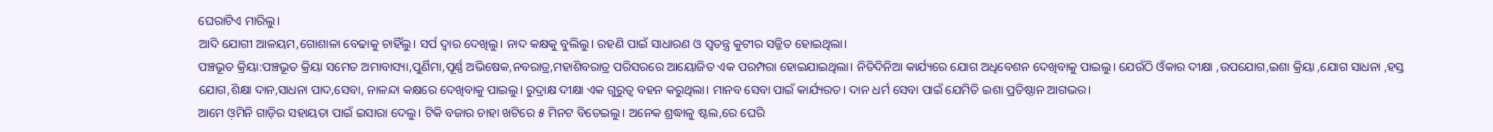ଘେରାଟିଏ ମାରିଲୁ।
ଆଦି ଯୋଗୀ ଆଳୟମ,ଗୋଶାଳା ବେଢାକୁ ଚାହିଁଲୁ। ସର୍ପ ଦ୍ୱାର ଦେଖିଲୁ। ନାଦ କକ୍ଷକୁ ବୁଲିଲୁ। ରହଣି ପାଇଁ ସାଧାରଣ ଓ ସ୍ୱତନ୍ତ୍ର କୁଟୀର ସଜ୍ଜିତ ହୋଇଥିଲା।
ପଞ୍ଚଭୂତ କ୍ରିୟା:ପଞ୍ଚଭୂତ କ୍ରିୟା ସମେତ ଅମାବାସ୍ୟା,ପୁର୍ଣିମା,ପୂର୍ଣ୍ଣ ଅଭିଷେକ,ନବରାତ୍ର,ମହାଶିବରାତ୍ର ପରିସରରେ ଆୟୋଜିତ ଏକ ପରମ୍ପରା ହୋଇଯାଇଥିଲା। ନିତିଦିନିଆ କାର୍ଯ୍ୟରେ ଯୋଗ ଅଧିବେଶନ ଦେଖିବାକୁ ପାଇଲୁ। ଯେଉଁଠି ଓଁକାର ଦୀକ୍ଷା ,ଉପଯୋଗ,ଇଶା କ୍ରିୟା ,ଯୋଗ ସାଧନା ,ହସ୍ତ ଯୋଗ,ଶିକ୍ଷା ଦାନ,ସାଧନା ପାଦ,ସେବା, ନାଳନ୍ଦା କକ୍ଷରେ ଦେଖିବାକୁ ପାଇଲୁ। ରୁଦ୍ରାକ୍ଷ ଦୀକ୍ଷା ଏକ ଗୁରୁତ୍ୱ ବହନ କରୁଥିଲା। ମାନବ ସେବା ପାଇଁ କାର୍ଯ୍ୟରତ। ଦାନ ଧର୍ମ ସେବା ପାଇଁ ଯେମିତି ଇଶା ପ୍ରତିଷ୍ଠାନ ଆଗଭର।
ଆମେ ଓ଼ମିନି ଗାଡ଼ିର ସହାୟତା ପାଇଁ ଇସାରା ଦେଲୁ। ଟିକି ବଜାର ଚାହା ଖଟିରେ ୫ ମିନଟ ବିତେଇଲୁ। ଅନେକ ଶ୍ରଦ୍ଧାଳୁ ଷ୍ଟଲ,ରେ ଘେରି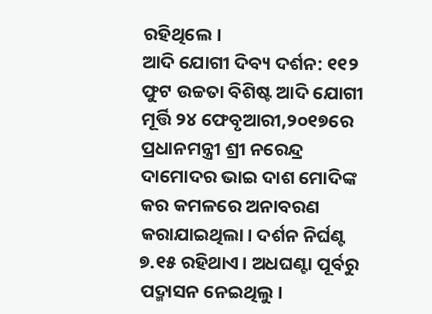ରହିଥିଲେ।
ଆଦି ଯୋଗୀ ଦିବ୍ୟ ଦର୍ଶନ: ୧୧୨ ଫୁଟ ଉଚ୍ଚତା ବିଶିଷ୍ଟ ଆଦି ଯୋଗୀ ମୂର୍ତ୍ତି ୨୪ ଫେବୃଆରୀ,୨୦୧୭ରେ ପ୍ରଧାନମନ୍ତ୍ରୀ ଶ୍ରୀ ନରେନ୍ଦ୍ର ଦାମୋଦର ଭାଇ ଦାଶ ମୋଦିଙ୍କ କର କମଳରେ ଅନାବରଣ କରାଯାଇଥିଲା। ଦର୍ଶନ ନିର୍ଘଣ୍ଟ ୭.୧୫ ରହିଥାଏ। ଅଧଘଣ୍ଟା ପୂର୍ବରୁ ପଦ୍ମାସନ ନେଇଥିଲୁ।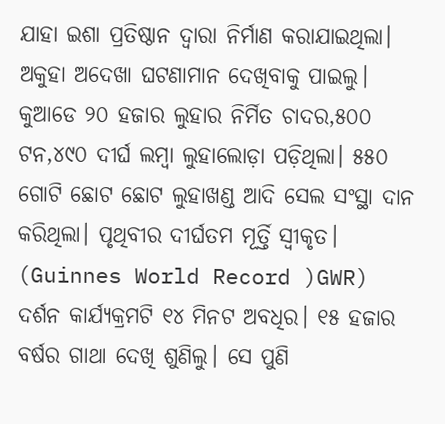ଯାହା ଇଶା ପ୍ରତିଷ୍ଠାନ ଦ୍ୱାରା ନିର୍ମାଣ କରାଯାଇଥିଲା।
ଅକୁହା ଅଦେଖା ଘଟଣାମାନ ଦେଖିବାକୁ ପାଇଲୁ। କୁଆଡେ ୨୦ ହଜାର ଲୁହାର ନିର୍ମିତ ଚାଦର,୫୦୦ ଟନ,୪୯୦ ଦୀର୍ଘ ଲମ୍ବା ଲୁହାଲୋଡ଼ା ପଡ଼ିଥିଲା। ୫୫୦ ଗୋଟି ଛୋଟ ଛୋଟ ଲୁହାଖଣ୍ଡ ଆଦି ସେଲ ସଂସ୍ଥା ଦାନ କରିଥିଲା। ପୃଥିବୀର ଦୀର୍ଘତମ ମୂର୍ତ୍ତି ସ୍ୱୀକୃତ। (Guinnes World Record )GWR)
ଦର୍ଶନ କାର୍ଯ୍ୟକ୍ରମଟି ୧୪ ମିନଟ ଅବଧିର। ୧୫ ହଜାର ବର୍ଷର ଗାଥା ଦେଖି ଶୁଣିଲୁ। ସେ ପୁଣି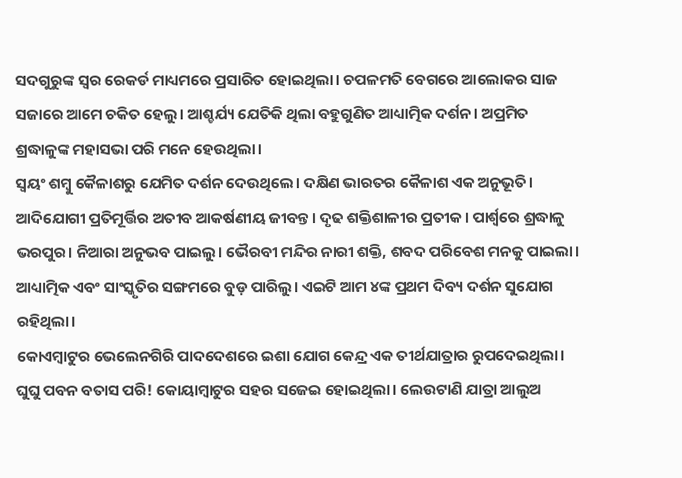ସଦଗୁରୁଙ୍କ ସ୍ୱର ରେକର୍ଡ ମାଧ୍ୟମରେ ପ୍ରସାରିତ ହୋଇଥିଲା। ଚପଳମତି ବେଗରେ ଆଲୋକର ସାଜ ସଜାରେ ଆମେ ଚକିତ ହେଲୁ। ଆଶ୍ଚର୍ଯ୍ୟ ଯେତିକି ଥିଲା ବହୁଗୁଣିତ ଆଧ୍ୟାତ୍ମିକ ଦର୍ଶନ। ଅପ୍ରମିତ ଶ୍ରଦ୍ଧାଳୁଙ୍କ ମହାସଭା ପରି ମନେ ହେଉଥିଲା।
ସ୍ୱୟଂ ଶମ୍ବୁ କୈଳାଶରୁ ଯେମିତ ଦର୍ଶନ ଦେଉଥିଲେ। ଦକ୍ଷିଣ ଭାରତର କୈଳାଶ ଏକ ଅନୁଭୂତି। ଆଦିଯୋଗୀ ପ୍ରତିମୂର୍ତ୍ତିର ଅତୀବ ଆକର୍ଷଣୀୟ ଜୀବନ୍ତ। ଦୃଢ ଶକ୍ତିଶାଳୀର ପ୍ରତୀକ। ପାର୍ଶ୍ୱରେ ଶ୍ରଦ୍ଧାଳୁ ଭରପୁର। ନିଆରା ଅନୁଭବ ପାଇଲୁ। ଭୈରବୀ ମନ୍ଦିର ନାରୀ ଶକ୍ତି, ଶବଦ ପରିବେଶ ମନକୁ ପାଇଲା। ଆଧ୍ୟାତ୍ମିକ ଏବଂ ସାଂସ୍କୃତିର ସଙ୍ଗମରେ ବୁଡ଼ ପାରିଲୁ। ଏଇଟି ଆମ ୪ଙ୍କ ପ୍ରଥମ ଦିବ୍ୟ ଦର୍ଶନ ସୁଯୋଗ ରହିଥିଲା।
କୋଏମ୍ବାଟୁର ଭେଲେନଗିରି ପାଦଦେଶରେ ଇଶା ଯୋଗ କେନ୍ଦ୍ର ଏକ ତୀର୍ଥଯାତ୍ରାର ରୁପଦେଇଥିଲା। ଘୁଘୁ ପବନ ବତାସ ପରି! କୋୟାମ୍ବାଟୁର ସହର ସଜେଇ ହୋଇଥିଲା। ଲେଉଟାଣି ଯାତ୍ରା ଆଲୁଅ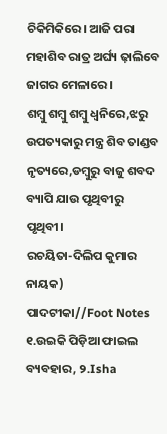ଚିକିମିକିରେ। ଆଜି ପରା ମହାଶିବ ରାତ୍ର ଅର୍ଘ୍ୟ ଢ଼ାଲିବେ ଜାଗର ମେଳାରେ।
ଶମ୍ବୁ ଶମ୍ବୁ ଶମ୍ବୁ ଧ୍ୱନିରେ,ଝରୁ ଉପତ୍ୟକାରୁ ମନ୍ତ୍ର ଶିବ ତାଣ୍ଡବ ନୃତ୍ୟରେ,ଡମ୍ବୁରୁ ବାଜୁ ଶବଦ ବ୍ୟାପି ଯାଉ ପୃଥିବୀରୁ ପୃଥିବୀ।
ରଚୟିତା-ଦିଲିପ କୁମାର ନାୟକ)
ପାଦଟୀକା//Foot Notes ୧.ଉଇକି ପିଡ଼ିଆ ଫାଇଲ ବ୍ୟବହାର, ୨.Isha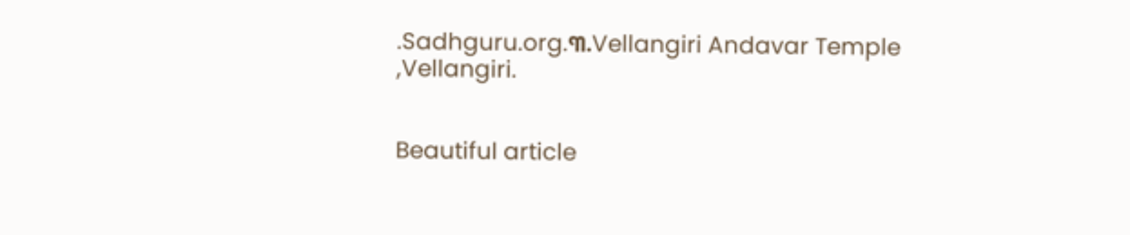.Sadhguru.org.୩.Vellangiri Andavar Temple ,Vellangiri.


Beautiful article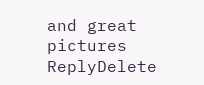and great pictures
ReplyDelete